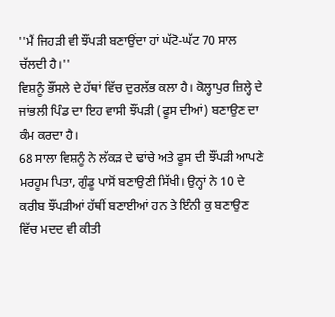''ਮੈਂ ਜਿਹੜੀ ਵੀ ਝੌਂਪੜੀ ਬਣਾਉਂਦਾ ਹਾਂ ਘੱਟੋ-ਘੱਟ 70 ਸਾਲ ਚੱਲਦੀ ਹੈ।''
ਵਿਸ਼ਨੂੰ ਭੌਂਸਲੇ ਦੇ ਹੱਥਾਂ ਵਿੱਚ ਦੁਰਲੱਭ ਕਲਾ ਹੈ। ਕੋਲ੍ਹਾਪੁਰ ਜ਼ਿਲ੍ਹੇ ਦੇ ਜਾਂਭਲੀ ਪਿੰਡ ਦਾ ਇਹ ਵਾਸੀ ਝੌਂਪੜੀ (ਫੂਸ ਦੀਆਂ) ਬਣਾਉਣ ਦਾ ਕੰਮ ਕਰਦਾ ਹੈ।
68 ਸਾਲਾ ਵਿਸ਼ਨੂੰ ਨੇ ਲੱਕੜ ਦੇ ਢਾਂਚੇ ਅਤੇ ਫੂਸ ਦੀ ਝੌਂਪੜੀ ਆਪਣੇ ਮਰਹੂਮ ਪਿਤਾ, ਗੁੰਡੂ ਪਾਸੋਂ ਬਣਾਉਣੀ ਸਿੱਖੀ। ਉਨ੍ਹਾਂ ਨੇ 10 ਦੇ ਕਰੀਬ ਝੌਂਪੜੀਆਂ ਹੱਥੀਂ ਬਣਾਈਆਂ ਹਨ ਤੇ ਇੰਨੀ ਕੁ ਬਣਾਉਣ ਵਿੱਚ ਮਦਦ ਵੀ ਕੀਤੀ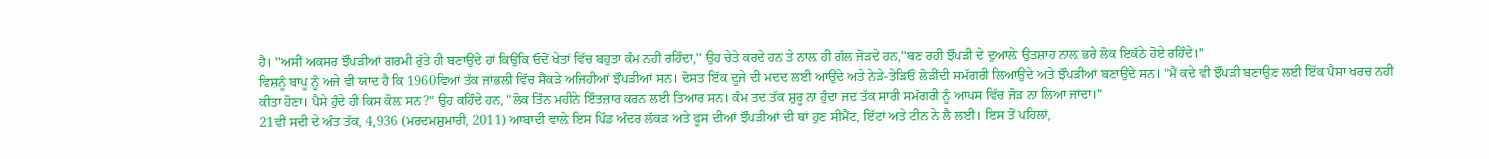ਹੈ। ''ਅਸੀਂ ਅਕਸਰ ਝੌਂਪੜੀਆਂ ਗਰਮੀ ਰੁੱਤੇ ਹੀ ਬਣਾਉਂਦੇ ਹਾਂ ਕਿਉਂਕਿ ਓਦੋਂ ਖੇਤਾਂ ਵਿੱਚ ਬਹੁਤਾ ਕੰਮ ਨਹੀਂ ਰਹਿੰਦਾ,'' ਉਹ ਚੇਤੇ ਕਰਦੇ ਹਨ ਤੇ ਨਾਲ਼ ਹੀ ਗੱਲ ਜੋੜਦੇ ਹਨ,''ਬਣ ਰਹੀ ਝੌਂਪੜੀ ਦੇ ਦੁਆਲ਼ੇ ਉਤਸ਼ਾਹ ਨਾਲ਼ ਭਰੇ ਲੋਕ ਇਕੱਠੇ ਹੋਏ ਰਹਿੰਦੇ।''
ਵਿਸ਼ਨੂੰ ਬਾਪੂ ਨੂੰ ਅਜੇ ਵੀ ਯਾਦ ਹੈ ਕਿ 1960ਵਿਆਂ ਤੱਕ ਜਾਂਭਲੀ ਵਿੱਚ ਸੈਂਕੜੇ ਅਜਿਹੀਆਂ ਝੌਪੜੀਆਂ ਸਨ। ਦੋਸਤ ਇੱਕ ਦੂਜੇ ਦੀ ਮਦਦ ਲਈ ਆਉਂਦੇ ਅਤੇ ਨੇੜੇ-ਤੇੜਿਓਂ ਲੋੜੀਂਦੀ ਸਮੱਗਰੀ ਲਿਆਉਂਦੇ ਅਤੇ ਝੌਂਪੜੀਆਂ ਬਣਾਉਂਦੇ ਸਨ। "ਮੈਂ ਕਦੇ ਵੀ ਝੌਂਪੜੀ ਬਣਾਉਣ ਲਈ ਇੱਕ ਪੈਸਾ ਖਰਚ ਨਹੀਂ ਕੀਤਾ ਹੋਣਾ। ਪੈਸੇ ਹੁੰਦੇ ਹੀ ਕਿਸ ਕੋਲ਼ ਸਨ?" ਉਹ ਕਹਿੰਦੇ ਹਨ, "ਲੋਕ ਤਿੰਨ ਮਹੀਨੇ ਇੰਤਜ਼ਾਰ ਕਰਨ ਲਈ ਤਿਆਰ ਸਨ। ਕੰਮ ਤਦ ਤੱਕ ਸ਼ੁਰੂ ਨਾ ਹੁੰਦਾ ਜਦ ਤੱਕ ਸਾਰੀ ਸਮੱਗਰੀ ਨੂੰ ਆਪਸ ਵਿੱਚ ਜੋੜ ਨਾ ਲਿਆ ਜਾਂਦਾ।"
21ਵੀਂ ਸਦੀ ਦੇ ਅੰਤ ਤੱਕ, 4,936 (ਮਰਦਮਸ਼ੁਮਾਰੀ, 2011) ਆਬਾਦੀ ਵਾਲ਼ੇ ਇਸ ਪਿੰਡ ਅੰਦਰ ਲੱਕੜ ਅਤੇ ਫੂਸ ਦੀਆਂ ਝੌਂਪੜੀਆਂ ਦੀ ਥਾਂ ਹੁਣ ਸੀਮੈਂਟ, ਇੱਟਾਂ ਅਤੇ ਟੀਨ ਨੇ ਲੈ ਲਈ। ਇਸ ਤੋਂ ਪਹਿਲਾਂ,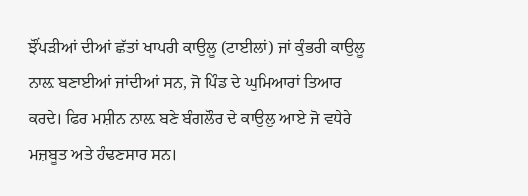ਝੌਂਪੜੀਆਂ ਦੀਆਂ ਛੱਤਾਂ ਖਾਪਰੀ ਕਾਉਲੂ (ਟਾਈਲਾਂ) ਜਾਂ ਕੁੰਭਰੀ ਕਾਉਲੂ ਨਾਲ਼ ਬਣਾਈਆਂ ਜਾਂਦੀਆਂ ਸਨ, ਜੋ ਪਿੰਡ ਦੇ ਘੁਮਿਆਰਾਂ ਤਿਆਰ ਕਰਦੇ। ਫਿਰ ਮਸ਼ੀਨ ਨਾਲ਼ ਬਣੇ ਬੰਗਲੌਰ ਦੇ ਕਾਉਲੁ ਆਏ ਜੋ ਵਧੇਰੇ ਮਜ਼ਬੂਤ ਅਤੇ ਹੰਢਣਸਾਰ ਸਨ।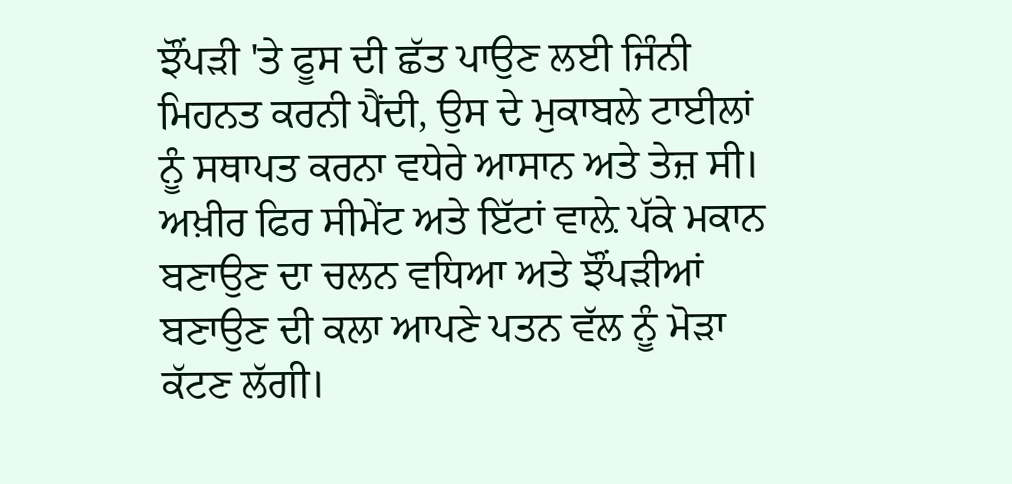ਝੌਂਪੜੀ 'ਤੇ ਫੂਸ ਦੀ ਛੱਤ ਪਾਉਣ ਲਈ ਜਿੰਨੀ ਮਿਹਨਤ ਕਰਨੀ ਪੈਂਦੀ, ਉਸ ਦੇ ਮੁਕਾਬਲੇ ਟਾਈਲਾਂ ਨੂੰ ਸਥਾਪਤ ਕਰਨਾ ਵਧੇਰੇ ਆਸਾਨ ਅਤੇ ਤੇਜ਼ ਸੀ। ਅਖ਼ੀਰ ਫਿਰ ਸੀਮੇਂਟ ਅਤੇ ਇੱਟਾਂ ਵਾਲ਼ੇ ਪੱਕੇ ਮਕਾਨ ਬਣਾਉਣ ਦਾ ਚਲਨ ਵਧਿਆ ਅਤੇ ਝੌਂਪੜੀਆਂ ਬਣਾਉਣ ਦੀ ਕਲਾ ਆਪਣੇ ਪਤਨ ਵੱਲ ਨੂੰ ਮੋੜਾ ਕੱਟਣ ਲੱਗੀ।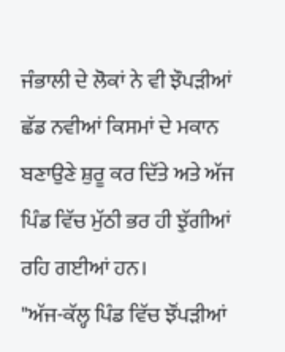ਜੰਭਾਲੀ ਦੇ ਲੋਕਾਂ ਨੇ ਵੀ ਝੌਪੜੀਆਂ ਛੱਡ ਨਵੀਆਂ ਕਿਸਮਾਂ ਦੇ ਮਕਾਨ ਬਣਾਉਣੇ ਸ਼ੁਰੂ ਕਰ ਦਿੱਤੇ ਅਤੇ ਅੱਜ ਪਿੰਡ ਵਿੱਚ ਮੁੱਠੀ ਭਰ ਹੀ ਝੁੱਗੀਆਂ ਰਹਿ ਗਈਆਂ ਹਨ।
"ਅੱਜ-ਕੱਲ੍ਹ ਪਿੰਡ ਵਿੱਚ ਝੌਂਪੜੀਆਂ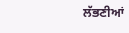ਲੱਭਣੀਆਂ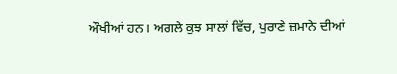ਔਖੀਆਂ ਹਨ। ਅਗਲੇ ਕੁਝ ਸਾਲਾਂ ਵਿੱਚ, ਪੁਰਾਣੇ ਜ਼ਮਾਨੇ ਦੀਆਂ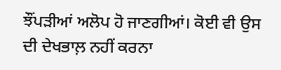ਝੌਂਪੜੀਆਂ ਅਲੋਪ ਹੋ ਜਾਣਗੀਆਂ। ਕੋਈ ਵੀ ਉਸ ਦੀ ਦੇਖਭਾਲ਼ ਨਹੀਂ ਕਰਨਾ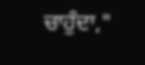ਚਾਹੁੰਦਾ,"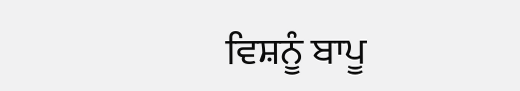ਵਿਸ਼ਨੂੰ ਬਾਪੂ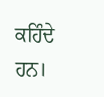ਕਹਿੰਦੇ ਹਨ।